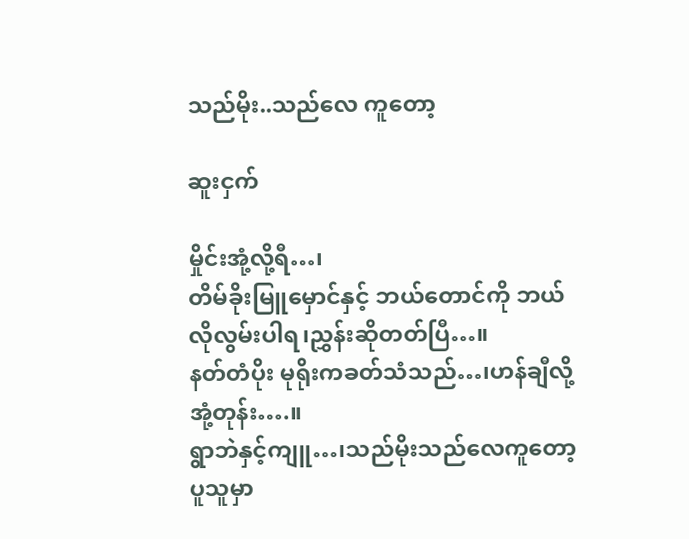သည်မိုး..သည်လေ ကူတော့

ဆူးငှက်

မှိုင်းအုံ့လို့ရီ…၊
တိမ်ခိုးမြူမှောင်နှင့် ဘယ်တောင်ကို ဘယ်လိုလွမ်းပါရ၊ညွှန်းဆိုတတ်ပြီ…။
နတ်တံပိုး မုရိုးကခတ်သံသည်…၊ဟန်ချီလို့အုံ့တုန်း….။
ရွာဘဲနှင့်ကျူ…၊သည်မိုးသည်လေကူတော့ပူသူမှာ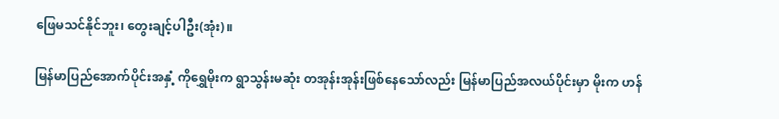ဖြေမသင်နိုင်ဘူး၊ တွေးချင့်ပါဦး(အုံး)။

မြန်မာပြည်အောက်ပိုင်းအနှံ့ ကိုရွှေမိုးက ရွာသွန်းမဆုံး တအုန်းအုန်းဖြစ်နေသော်လည်း မြန်မာပြည်အလယ်ပိုင်းမှာ မိုးက ဟန်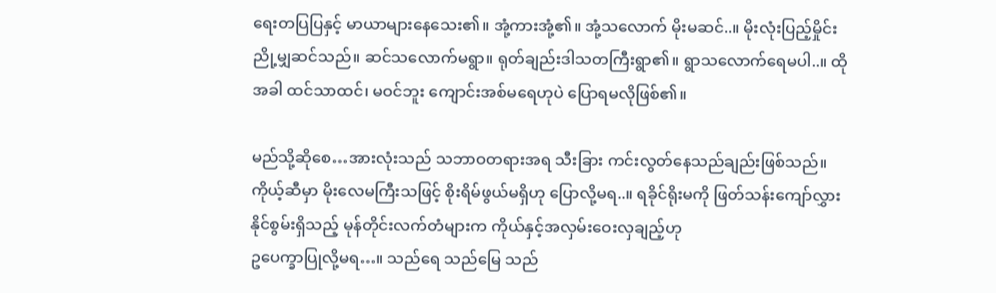ရေးတပြပြနှင့် မာယာများနေသေး၏။ အုံ့ကားအုံ့၏။ အုံ့သလောက် မိုးမဆင်..။ မိုးလုံးပြည့်မှိုင်း ညို့မျှဆင်သည်။ ဆင်သလောက်မရွာ။ ရုတ်ချည်းဒါသတကြီးရွာ၏။ ရွာသလောက်ရေမပါ..။ ထိုအခါ ထင်သာထင်၊ မဝင်ဘူး ကျောင်းအစ်မရေဟုပဲ ပြောရမလိုဖြစ်၏။

မည်သို့ဆိုစေ…အားလုံးသည် သဘာဝတရားအရ သီးခြား ကင်းလွတ်နေသည်ချည်းဖြစ်သည်။ ကိုယ့်ဆီမှာ မိုးလေမကြီးသဖြင့် စိုးရိမ်ဖွယ်မရှိဟု ပြောလို့မရ..။ ရခိုင်ရိုးမကို ဖြတ်သန်းကျော်လွှားနိုင်စွမ်းရှိသည့် မုန်တိုင်းလက်တံများက ကိုယ်နှင့်အလှမ်းဝေးလှချည့်ဟု
ဥပေက္ခာပြုလို့မရ…။ သည်ရေ သည်မြေ သည်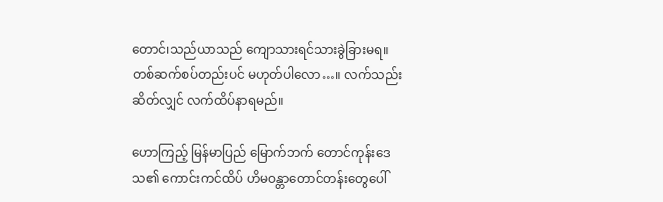တောင်၊သည်ယာသည် ကျောသားရင်သားခွဲခြားမရ။ တစ်ဆက်စပ်တည်းပင် မဟုတ်ပါလော…။ လက်သည်းဆိတ်လျှင် လက်ထိပ်နာရမည်။

ဟောကြည့် မြန်မာပြည် မြောက်ဘက် တောင်ကုန်းဒေသ၏ ကောင်းကင်ထိပ် ဟိမဝန္တာတောင်တန်းတွေပေါ်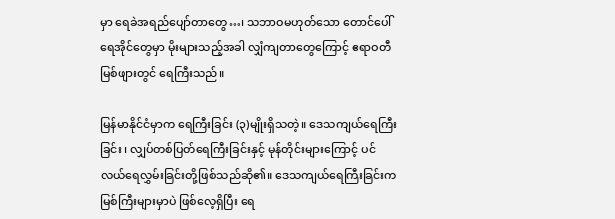မှာ ရေခဲအရည်ပျော်တာတွေ…၊ သဘာဝမဟုတ်သော တောင်ပေါ်ရေအိုင်တွေမှာ မိုးများသည့်အခါ လျှံကျတာတွေကြောင့် ဧရာဝတီမြစ်ဖျားတွင် ရေကြီးသည်။

မြန်မာနိုင်ငံမှာက ရေကြီးခြင်း (၃)မျိုးရှိသတဲ့။ ဒေသကျယ်ရေကြီးခြင်း ၊ လျှပ်တစ်ပြတ်ရေကြီးခြင်းနှင့် မုန်တိုင်းများကြောင့် ပင်လယ်ရေလွှမ်းခြင်းတို့ဖြစ်သည်ဆို၏။ ဒေသကျယ်ရေကြီးခြင်းက မြစ်ကြီးများမှာပဲ ဖြစ်လေ့ရှိပြီး ရေ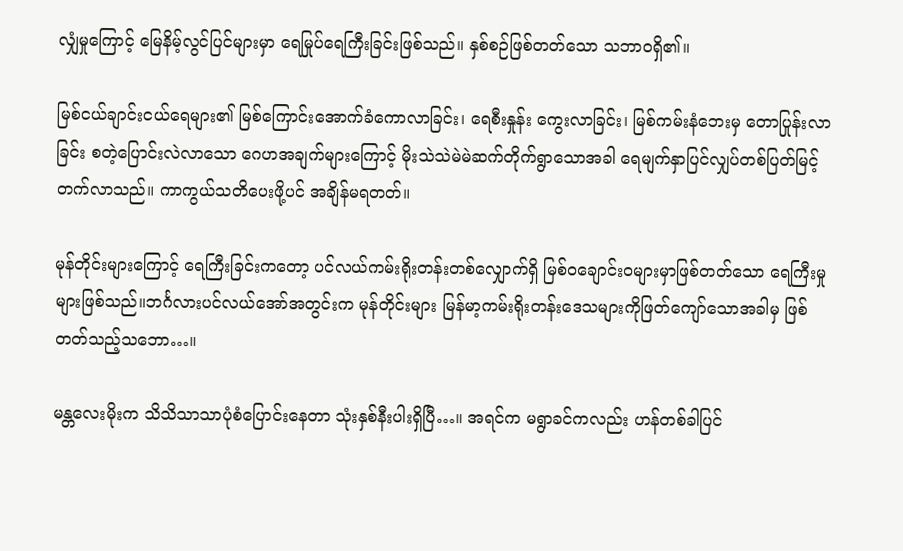လျှံမှုကြောင့် မြေနိမ့်လွင်ပြင်များမှာ ရေမြုပ်ရေကြီးခြင်းဖြစ်သည်။ နှစ်စဉ်ဖြစ်တတ်သော သဘာဝရှိ၏။

မြစ်ငယ်ချာင်းငယ်ရေများ၏ မြစ်ကြောင်းအောက်ခံကောလာခြင်း၊ ရေစီးနှုန်း ကွေးလာခြင်း၊ မြစ်ကမ်းနံဘေးမှ တောပြုန်းလာခြင်း စတဲ့ပြောင်းလဲလာသော ဂေဟအချက်များကြောင့် မိုးသဲသဲမဲမဲဆက်တိုက်ရွာသောအခါ ရေမျက်နှာပြင်လျှပ်တစ်ပြတ်မြင့်တက်လာသည်။ ကာကွယ်သတိပေးဖို့ပင် အချိန်မရတတ်။

မုန်တိုင်းများကြောင့် ရေကြီးခြင်းကတော့ ပင်လယ်ကမ်းရိုးတန်းတစ်လျှောက်ရှိ မြစ်ဝချောင်းဝများမှာဖြစ်တတ်သော ရေကြီးမှုများဖြစ်သည်။ဘင်္ဂလားပင်လယ်အော်အတွင်းက မုန်တိုင်းများ မြန်မာ့ကမ်းရိုးတန်းဒေသများကိုဖြတ်ကျော်သောအခါမှ ဖြစ်တတ်သည့်သဘော…။

မန္တလေးမိုးက သိသိသာသာပုံစံပြောင်းနေတာ သုံးနှစ်နီးပါးရှိပြီ…။ အရင်က မရွာခင်ကလည်း ဟန်တစ်ခါပြင်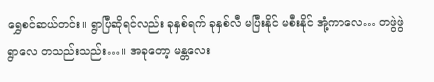ရွှေစင်ဆယ်တင်း။ ရွာပြီဆိုရင်လည်း ခုနှစ်ရက် ခုနှစ်လီ မပြီးနိုင် မစီးနိုင် အုံ့ကာလေ… တဖွဲဖွဲ ရွာလေ တသည်းသည်း…။ အခုတော့ မန္တလေး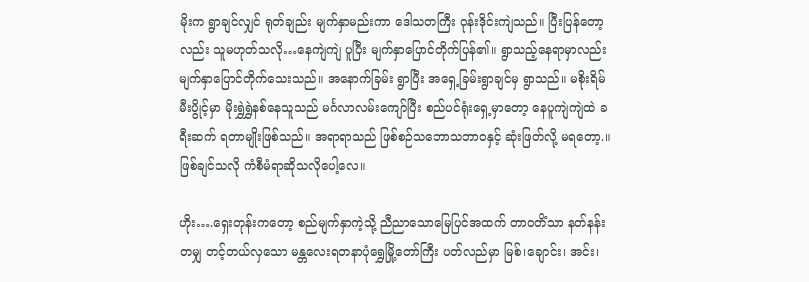မိုးက ရွာချင်လျှင် ရုတ်ချည်း မျက်နှာမည်းကာ ဒေါသတကြီး ဝုန်းဒိုင်းကျဲသည်။ ပြီးပြန်တော့လည်း သူမဟုတ်သလို…နေကျဲကျဲ ပူပြီး မျက်နှာပြောင်တိုက်ပြန်၏။ ရွာသည့်နေရာမှာလည်း မျက်နှာပြောင်တိုက်သေးသည်။ အနောက်ခြမ်း ရွာပြီး အရှေ့ခြမ်းရွာချင်မှ ရွာသည်။ မစိုးရိမ် မီးပွိုင့်မှာ မိုးရွှဲရွှဲနစ်နေသူသည် မင်္ဂလာလမ်းကျော်ပြီး စည်ပင်ရုံးရှေ့မှာတော့ နေပူကျဲကျဲထဲ ခရီးဆက် ရတာမျိုးဖြစ်သည်။ အရာရာသည် ဖြစ်စဉ်သဘောသဘာဝနှင့် ဆုံးဖြတ်လို့ မရတော့.။ဖြစ်ချင်သလို ကံစီမံရာဆိုသလိုပေါ့လေ။

ဟိုး….ရှေးတုန်းကတော့ စည်မျက်နှာကဲ့သို့ ညီညာသောမြေပြင်အထက် တာဝတိံသာ နတ်နန်းတမျှ တင့်တယ်လှသော မန္တလေးရတနာပုံရွှေမြို့တော်ကြီး ပတ်လည်မှာ မြစ်၊ချောင်း၊ အင်း၊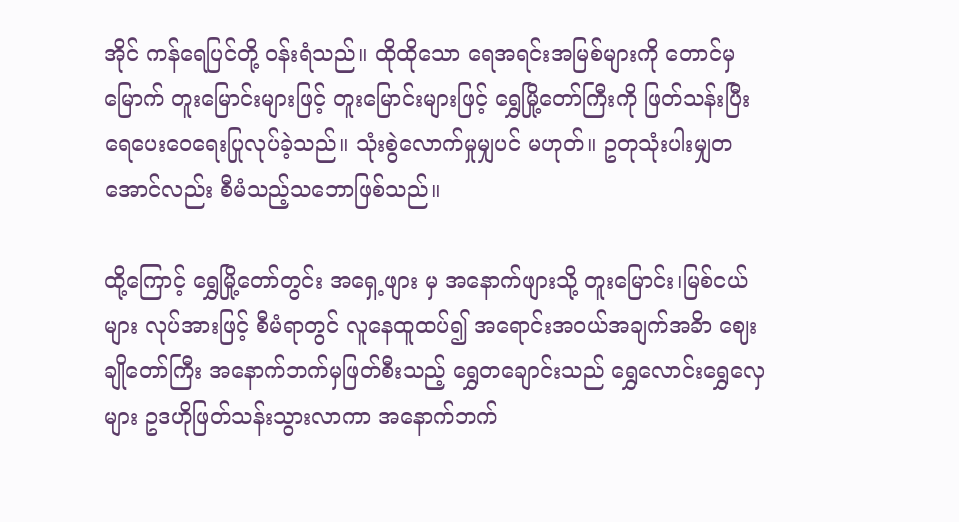အိုင် ကန်ရေပြင်တို့ ဝန်းရံသည်။ ထိုထိုသော ရေအရင်းအမြစ်များကို တောင်မှမြောက် တူးမြောင်းများဖြင့် တူးမြောင်းများဖြင့် ရွှေမြို့တော်ကြီးကို ဖြတ်သန်းပြီး ရေပေးဝေရေးပြုလုပ်ခဲ့သည်။ သုံးစွဲလောက်မှုမျှပင် မဟုတ်။ ဥတုသုံးပါးမျှတအောင်လည်း စီမံသည့်သဘောဖြစ်သည်။

ထို့ကြောင့် ရွှေမြို့တော်တွင်း အရှေ့ဖျား မှ အနောက်ဖျားသို့ တူးမြောင်း၊မြစ်ငယ်များ လုပ်အားဖြင့် စီမံရာတွင် လူနေထူထပ်၍ အရောင်းအဝယ်အချက်အခိာ ဈေးချိုတော်ကြီး အနောက်ဘက်မှဖြတ်စီးသည့် ရွှေတချောင်းသည် ရွှေလောင်းရွှေလှေများ ဥဒဟိုဖြတ်သန်းသွားလာကာ အနောက်ဘက်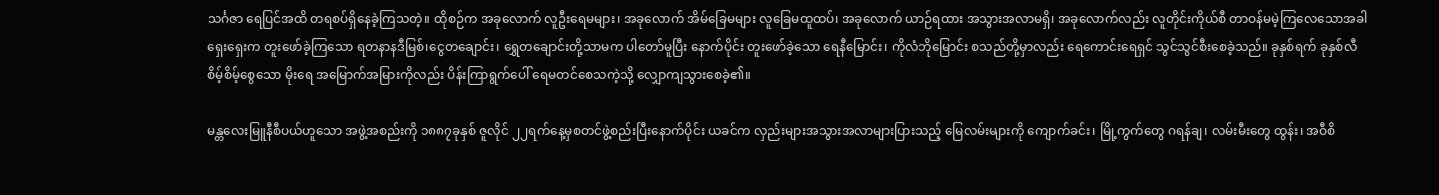သင်္ဂဇာ ရေပြင်အထိ တရစပ်ရှိနေခဲ့ကြသတဲ့။ ထိုစဉ်က အခုလောက် လူဦးရေမများ၊ အခုလောက် အိမ်ခြေမများ လူခြေမထူထပ်၊ အခုလောက် ယာဉ်ရထား အသွားအလာမရှိ၊ အခုလောက်လည်း လူတိုင်းကိုယ်စီ တာဝန်မမဲ့ကြလေသောအခါ ရှေးရှေးက တူးဖော်ခဲ့ကြသော ရတနာနဒီမြစ်၊ငွေတချောင်း၊ ရွှေတချောင်းတို့သာမက ပါတော်မူပြီး နောက်ပိုင်း တူးဖော်ခဲ့သော ရေနီမြောင်း၊ ကိုလံဘိုမြောင်း စသည်တို့မှာလည်း ရေကောင်းရေရှင် သွင်သွင်စီးစေခဲ့သည်။ ခုနှစ်ရက် ခုနှစ်လီ စိမ့်စိမ့်စွေသော မိုးရေ အမြောက်အမြားကိုလည်း ပိန်းကြာရွက်ပေါ် ရေမတင်စေသကဲ့သို့ လျှောကျသွားစေခဲ့၏။

မန္တလေးမြူနီစီပယ်ဟူသော အဖွဲ့အစည်းကို ၁၈၈၇ခုနှစ် ဇူလိုင် ၂၂ရက်နေ့မှစတင်ဖွဲ့စည်းပြီးနောက်ပိုင်း ယခင်က လှည်းများအသွားအလာများပြားသည့် မြေလမ်းများကို ကျောက်ခင်း၊ မြို့ကွက်တွေ ဂရန်ချ၊ လမ်းမီးတွေ ထွန်း၊ အဝီစိ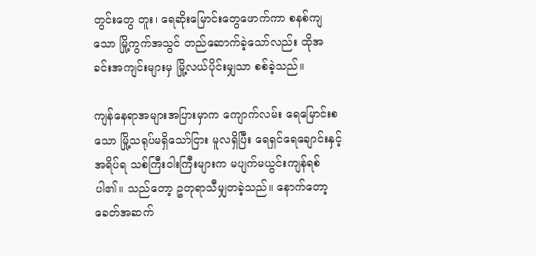တွင်းတွေ တူး၊ ရေဆိုးမြောင်းတွေဖောက်ကာ စနစ်ကျသော မြို့ကွက်အသွင် တည်ဆောက်ခဲ့သော်လည်း ထိုအခင်းအကျင်းများမှ မြို့လယ်ပိုင်းမျှသာ စစ်ခဲ့သည်။

ကျန်နေရာအများအပြားမှာက ကျောက်လမ်း ရေမြောင်းစသော မြို့သရုပ်မရှိသော်ငြား မူလရှိပြီး ရေရှင်ရေချောင်းနှင့် အရိပ်ရ သစ်ကြီးဝါးကြီးများက မပျက်မယွင်းကျန်ရစ်ပါ၏။ သည်တော့ ဥတုရာသီမျှတခဲ့သည်။ နောက်တော့ ခေတ်အဆက်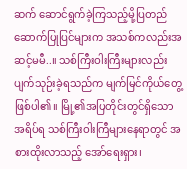ဆက် ဆောင်ရွက်ခဲ့ကြသည့်မို့ပြတည်ဆောက်ပြုပြင်များက အသစ်ကလည်းအဆင့်မမီ..။ သစ်ကြီးဝါးကြီးများလည်း ပျက်သုဉ်းခဲ့ရသည်က မျက်မြင်ကိုယ်တွေ့ဖြစ်ပါ၏။ မြို့၏အပြတိုင်းတွင်ရှိသော အရိပ်ရ သစ်ကြီးဝါးကြီများနေရာတွင် အစားထိုးလာသည့် အော်ရေးရှား၊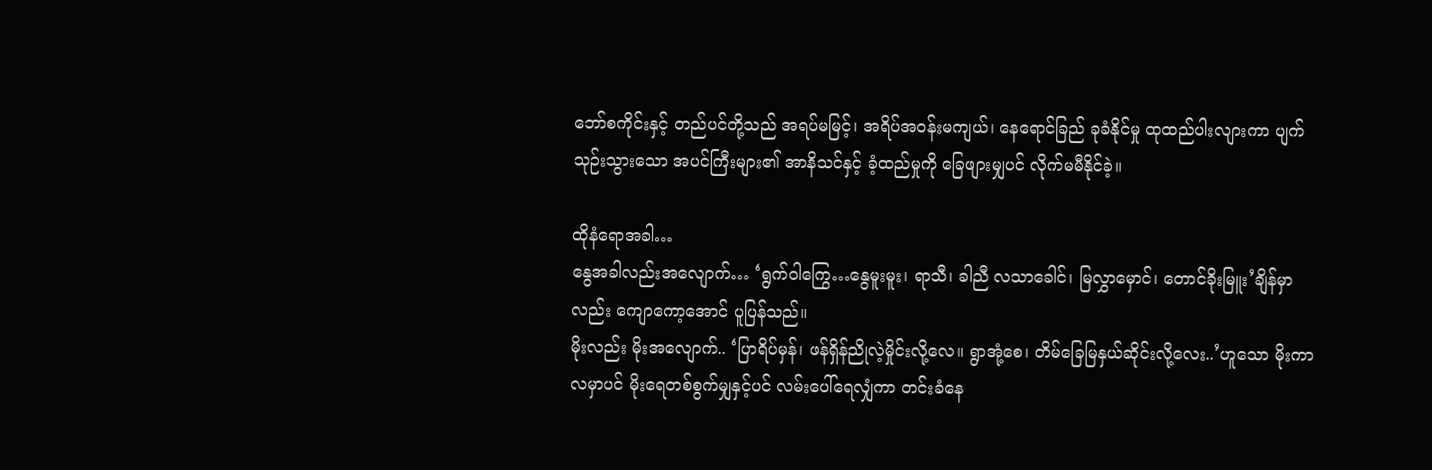ဘော်စကိုင်းနှင့် တည်ပင်တို့သည် အရပ်မမြင့်၊ အရိပ်အဝန်းမကျယ်၊ နေရောင်ခြည် ခုခံနိုင်မှု ထုထည်ပါးလျားကာ ပျက်သုဉ်းသွားသော အပင်ကြီးများ၏ အာနိသင်နှင့် ခံ့ထည်မှုကို ခြေဖျားမျှပင် လိုက်မမီနိုင်ခဲ့။

ထိုနံရောအခါ…
နွေအခါလည်းအလျောက်… ‘ရွက်ဝါကြွေ…နွေမူးမူး၊ ရာသီ၊ ခါညီ လသာခေါင်၊ မြလွှာမှောင်၊ တောင်ခိုးမြူး’ချိန်မှာလည်း ကျောကော့အောင် ပူပြန်သည်။
မိုးလည်း မိုးအလျောက်.. ‘ပြာရိပ်မှန်၊ ဖန်ရှိန်ညိုလဲ့မှိုင်းလို့လေ။ ရွာအုံ့စေ၊ တိမ်ခြေမြနှယ်ဆိုင်းလို့လေး..’ဟူသော မိုးကာလမှာပင် မိုးရေတစ်စွက်မျှနှင့်ပင် လမ်းပေါ်ရေလျှံကာ တင်းခံနေ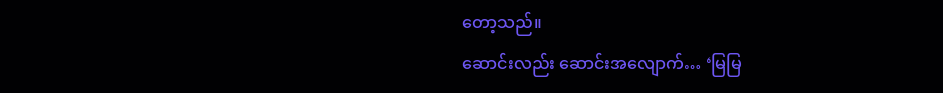တော့သည်။
ဆောင်းလည်း ဆောင်းအလျောက်… ‘မြမြ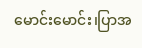မောင်းမောင်း၊ပြာအ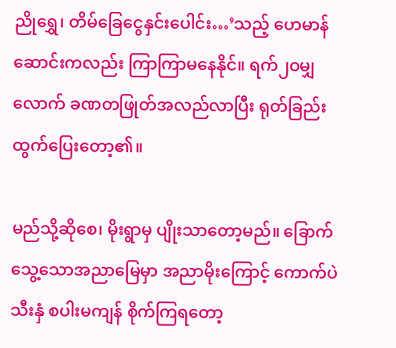ညိုရွှေ၊ တိမ်ခြေငွေနှင်းပေါင်း…’သည့် ဟေမာန်ဆောင်းကလည်း ကြာကြာမနေနိုင်။ ရက်၂ဝမျှလောက် ခဏတဖြုတ်အလည်လာပြီး ရုတ်ခြည်းထွက်ပြေးတော့၏။

မည်သို့ဆိုစေ၊ မိုးရွာမှ ပျိုးသာတော့မည်။ ခြောက်သွေ့သောအညာမြေမှာ အညာမိုးကြောင့် ကောက်ပဲသီးနှံ စပါးမကျန် စိုက်ကြရတော့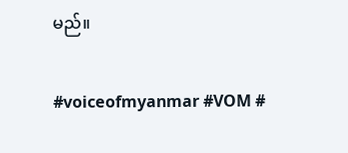မည်။

#voiceofmyanmar #VOM #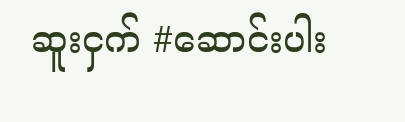ဆူးငှက် #ဆောင်းပါး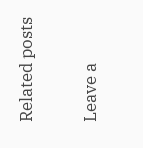Related posts

Leave a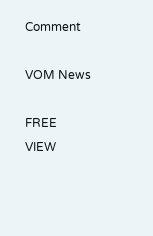Comment

VOM News

FREE
VIEW